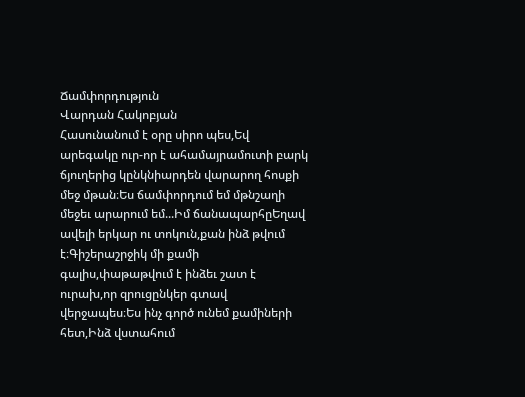Ճամփորդություն
Վարդան Հակոբյան
Հասունանում է օրը սիրո պես,Եվ արեգակը ուր-որ է ահամայրամուտի բարկ ճյուղերից կընկնիարդեն վարարող հոսքի մեջ մթան։Ես ճամփորդում եմ մթնշաղի մեջեւ արարում եմ...Իմ ճանապարհըԵղավ ավելի երկար ու տոկուն,քան ինձ թվում է։Գիշերաշրջիկ մի քամի գալիս,փաթաթվում է ինձեւ շատ է ուրախ,որ զրուցընկեր գտավ վերջապես։Ես ինչ գործ ունեմ քամիների հետ,Ինձ վստահում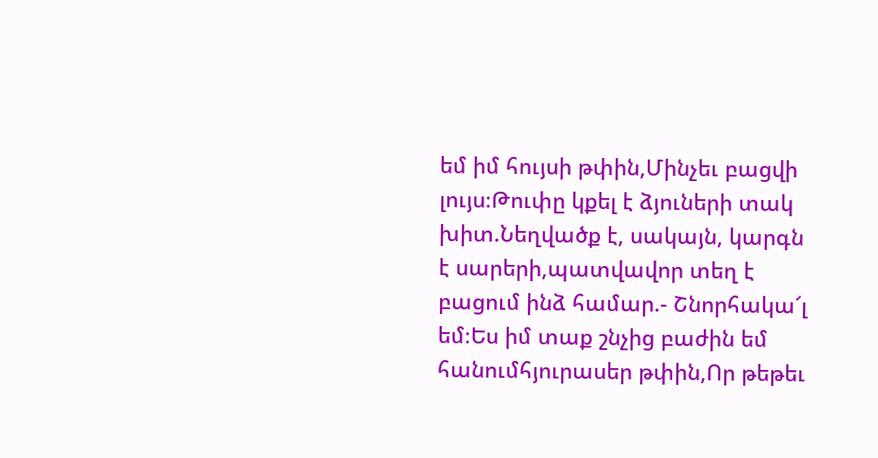եմ իմ հույսի թփին,Մինչեւ բացվի լույս։Թուփը կքել է ձյուների տակ խիտ.Նեղվածք է, սակայն, կարգն է սարերի,պատվավոր տեղ է բացում ինձ համար.- Շնորհակա՜լ եմ։Ես իմ տաք շնչից բաժին եմ հանումհյուրասեր թփին,Որ թեթեւ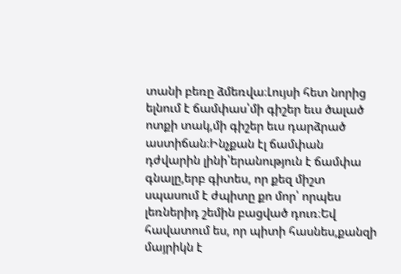տանի բեռը ձմեռվա։Լույսի հետ նորից ելնում է ճամփաս՝մի գիշեր եւս ծալած ոտքի տակ,մի գիշեր եւս դարձրած աստիճան։Ինչքան էլ ճամփան դժվարին լինի՝երանություն է ճամփա գնալը,երբ գիտես, որ քեզ միշտ սպասում է ժպիտը քո մոր՝ որպես լեռներիդ շեմին բացված դուռ։Եվ հավատում ես, որ պիտի հասնես,քանզի մայրիկն է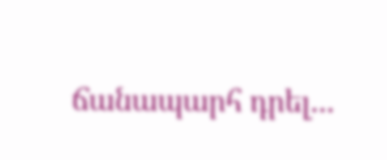ճանապարհ դրել...